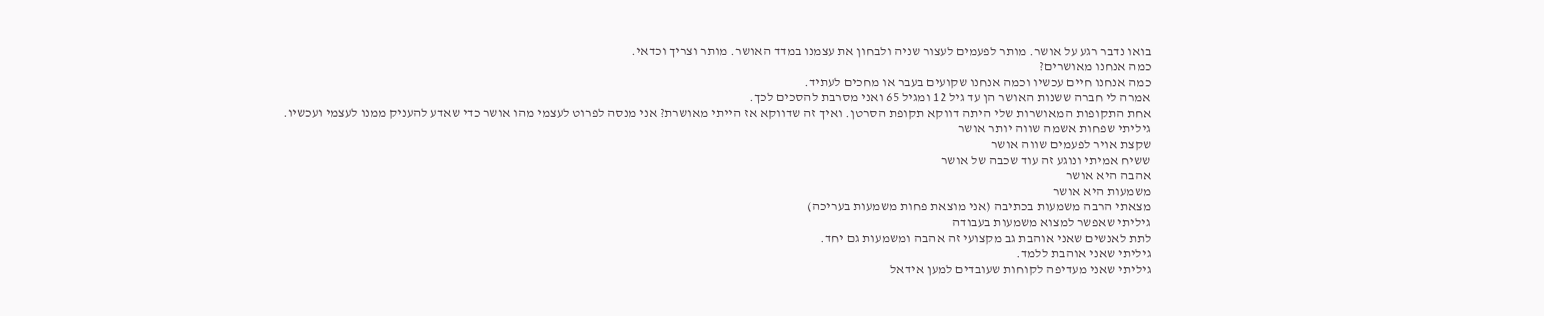בואו נדבר רגע על אושר. מותר לפעמים לעצור שניה ולבחון את עצמנו במדד האושר. מותר וצריך וכדאי.
כמה אנחנו מאושרים?
כמה אנחנו חיים עכשיו וכמה אנחנו שקועים בעבר או מחכים לעתיד.
אמרה לי חברה ששנות האושר הן עד גיל 12 ומגיל 65 ואני מסרבת להסכים לכך.
אחת התקופות המאושרות שלי היתה דווקא תקופת הסרטן. ואיך זה שדווקא אז הייתי מאושרת? אני מנסה לפרוט לעצמי מהו אושר כדי שאדע להעניק ממנו לעצמי ועכשיו.
גיליתי שפחות אשמה שווה יותר אושר
שקצת אויר לפעמים שווה אושר
ששיח אמיתי ונוגע זה עוד שכבה של אושר
אהבה היא אושר
משמעות היא אושר
מצאתי הרבה משמעות בכתיבה (אני מוצאת פחות משמעות בעריכה)
גיליתי שאפשר למצוא משמעות בעבודה
לתת לאנשים שאני אוהבת גב מקצועי זה אהבה ומשמעות גם יחד.
גיליתי שאני אוהבת ללמד.
גיליתי שאני מעדיפה לקוחות שעובדים למען אידאל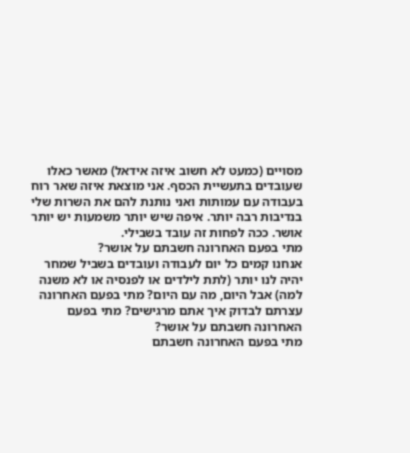מסויים (כמעט לא חשוב איזה אידאל) מאשר כאלו שעובדים בתעשיית הכסף. אני מוצאת איזה שאר רוח בעבודה עם עמותות ואני נותנת להם את השרות שלי בנדיבות רבה יותר. איפה שיש יותר משמעות יש יותר אושר. ככה לפחות זה עובד בשבילי.
מתי בפעם האחרונה חשבתם על אושר?
אנחנו קמים כל יום לעבודה ועובדים בשביל שמחר יהיה לנו יותר (לתת לילדים או לפנסיה או לא משנה למה) אבל היום, מה עם היום? מתי בפעם האחרונה עצרתם לבדוק איך אתם מרגישים? מתי בפעם האחרונה חשבתם על אושר?
מתי בפעם האחרונה חשבתם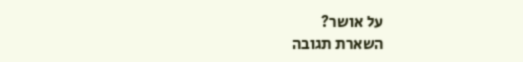על אושר?
השארת תגובה